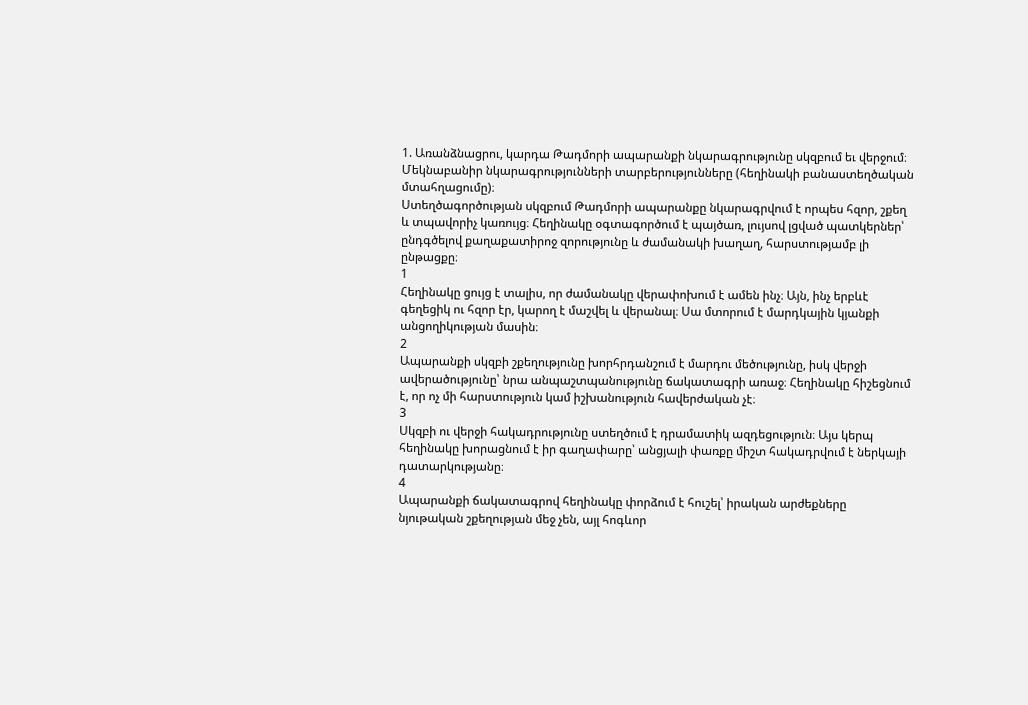1. Առանձնացրու, կարդա Թադմորի ապարանքի նկարագրությունը սկզբում եւ վերջում։ Մեկնաբանիր նկարագրությունների տարբերությունները (հեղինակի բանաստեղծական մտահղացումը)։
Ստեղծագործության սկզբում Թադմորի ապարանքը նկարագրվում է որպես հզոր, շքեղ և տպավորիչ կառույց։ Հեղինակը օգտագործում է պայծառ, լույսով լցված պատկերներ՝ ընդգծելով քաղաքատիրոջ զորությունը և ժամանակի խաղաղ, հարստությամբ լի ընթացքը։
1
Հեղինակը ցույց է տալիս, որ ժամանակը վերափոխում է ամեն ինչ։ Այն, ինչ երբևէ գեղեցիկ ու հզոր էր, կարող է մաշվել և վերանալ։ Սա մտորում է մարդկային կյանքի անցողիկության մասին։
2
Ապարանքի սկզբի շքեղությունը խորհրդանշում է մարդու մեծությունը, իսկ վերջի ավերածությունը՝ նրա անպաշտպանությունը ճակատագրի առաջ։ Հեղինակը հիշեցնում է, որ ոչ մի հարստություն կամ իշխանություն հավերժական չէ։
3
Սկզբի ու վերջի հակադրությունը ստեղծում է դրամատիկ ազդեցություն։ Այս կերպ հեղինակը խորացնում է իր գաղափարը՝ անցյալի փառքը միշտ հակադրվում է ներկայի դատարկությանը։
4
Ապարանքի ճակատագրով հեղինակը փորձում է հուշել՝ իրական արժեքները նյութական շքեղության մեջ չեն, այլ հոգևոր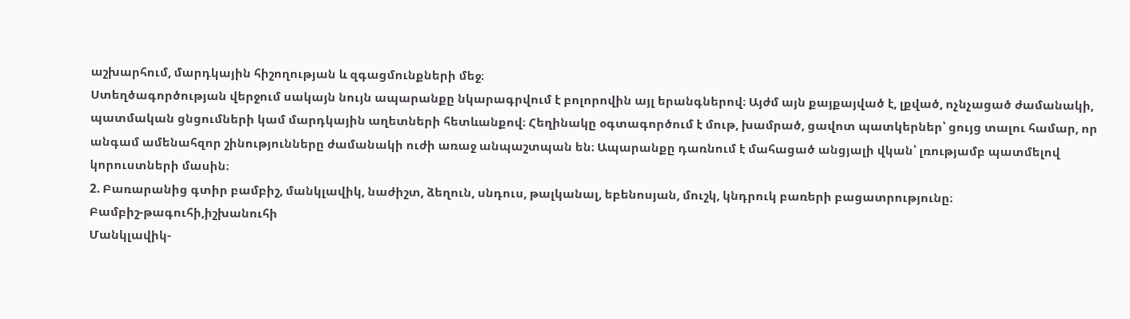աշխարհում, մարդկային հիշողության և զգացմունքների մեջ։
Ստեղծագործության վերջում սակայն նույն ապարանքը նկարագրվում է բոլորովին այլ երանգներով։ Այժմ այն քայքայված է, լքված, ոչնչացած ժամանակի, պատմական ցնցումների կամ մարդկային աղետների հետևանքով։ Հեղինակը օգտագործում է մութ, խամրած, ցավոտ պատկերներ՝ ցույց տալու համար, որ անգամ ամենահզոր շինությունները ժամանակի ուժի առաջ անպաշտպան են։ Ապարանքը դառնում է մահացած անցյալի վկան՝ լռությամբ պատմելով կորուստների մասին։
2. Բառարանից գտիր բամբիշ, մանկլավիկ, նաժիշտ, ձեղուն, սնդուս, թալկանալ, եբենոսյան, մուշկ, կնդրուկ բառերի բացատրությունը։
Բամբիշ-թագուհի,իշխանուհի
Մանկլավիկ-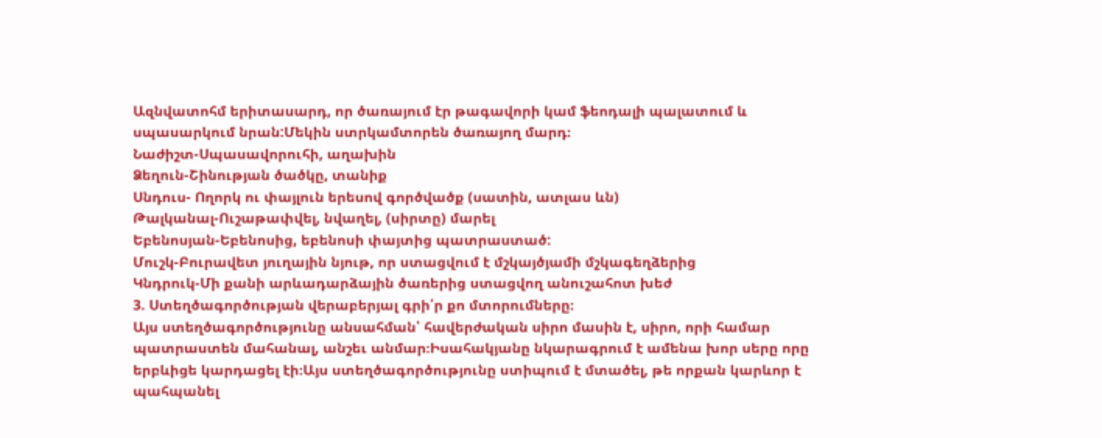Ազնվատոհմ երիտասարդ, որ ծառայում էր թագավորի կամ ֆեոդալի պալատում և սպասարկում նրան:Մեկին ստրկամտորեն ծառայող մարդ։
Նաժիշտ-Սպասավորուհի, աղախին
Ձեղուն-Շինության ծածկը, տանիք
Սնդուս- Ողորկ ու փայլուն երեսով գործվածք (սատին, ատլաս ևն)
Թալկանալ-Ուշաթափվել, նվաղել, (սիրտը) մարել
Եբենոսյան-Եբենոսից, եբենոսի փայտից պատրաստած:
Մուշկ-Բուրավետ յուղային նյութ, որ ստացվում է մշկայծյամի մշկագեղձերից
Կնդրուկ-Մի քանի արևադարձային ծառերից ստացվող անուշահոտ խեժ
3. Ստեղծագործության վերաբերյալ գրի՛ր քո մտորումները։
Այս ստեղծագործությունը անսահման՝ հավերժական սիրո մասին է, սիրո, որի համար պատրաստեն մահանալ, անշեւ անմար։Իսահակյանը նկարագրում է ամենա խոր սերը որը երբևիցե կարդացել էի։Այս ստեղծագործությունը ստիպում է մտածել, թե որքան կարևոր է պահպանել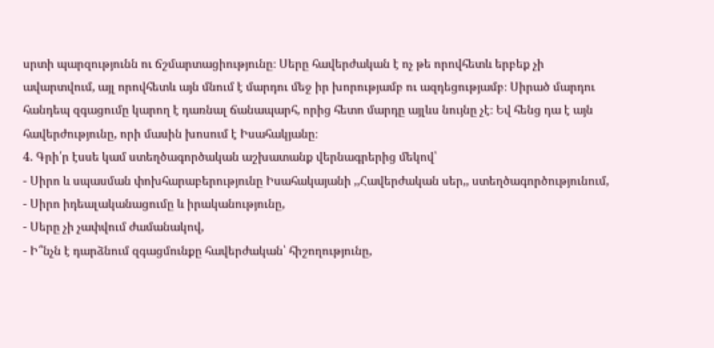սրտի պարզությունն ու ճշմարտացիությունը։ Սերը հավերժական է ոչ թե որովհետև երբեք չի ավարտվում, այլ որովհետև այն մնում է մարդու մեջ իր խորությամբ ու ազդեցությամբ։ Սիրած մարդու հանդեպ զգացումը կարող է դառնալ ճանապարհ, որից հետո մարդը այլևս նույնը չէ։ Եվ հենց դա է այն հավերժությունը, որի մասին խոսում է Իսահակյանը։
4. Գրի՛ր էսսե կամ ստեղծագործական աշխատանք վերնագրերից մեկով՝
- Սիրո և սպասման փոխհարաբերությունը Իսահակայանի ,,Հավերժական սեր,, ստեղծագործությունում,
- Սիրո իդեալականացումը և իրականությունը,
- Սերը չի չափվում ժամանակով,
- Ի՞նչն է դարձնում զգացմունքը հավերժական՝ հիշողությունը,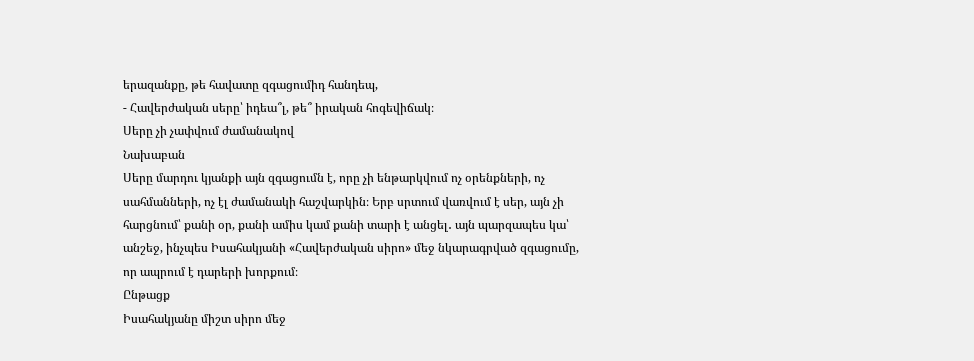երազանքը, թե հավատը զգացումիդ հանդեպ,
- Հավերժական սերը՝ իդեա՞լ, թե՞ իրական հոգեվիճակ։
Սերը չի չափվում ժամանակով
Նախաբան
Սերը մարդու կյանքի այն զգացումն է, որը չի ենթարկվում ոչ օրենքների, ոչ սահմանների, ոչ էլ ժամանակի հաշվարկին։ Երբ սրտում վառվում է սեր, այն չի հարցնում՝ քանի օր, քանի ամիս կամ քանի տարի է անցել․ այն պարզապես կա՝ անշեջ, ինչպես Իսահակյանի «Հավերժական սիրո» մեջ նկարագրված զգացումը, որ ապրում է դարերի խորքում։
Ընթացք
Իսահակյանը միշտ սիրո մեջ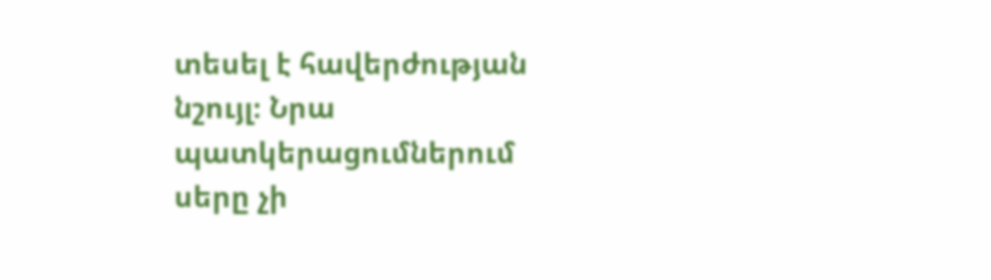տեսել է հավերժության նշույլ։ Նրա պատկերացումներում սերը չի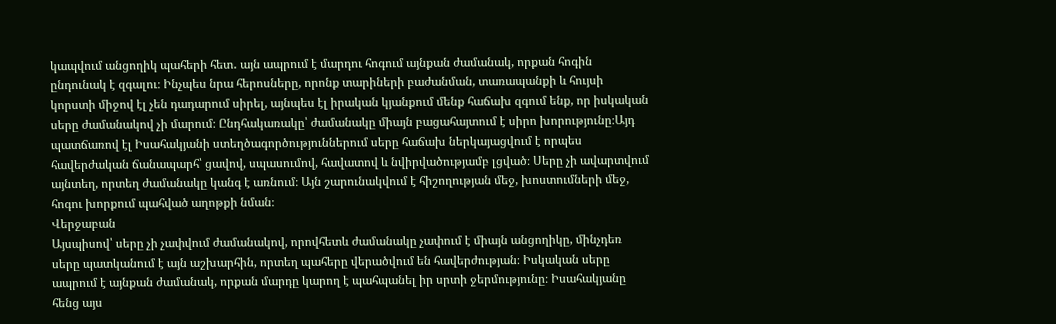կապվում անցողիկ պահերի հետ․ այն ապրում է մարդու հոգում այնքան ժամանակ, որքան հոգին ընդունակ է զգալու։ Ինչպես նրա հերոսները, որոնք տարիների բաժանման, տառապանքի և հույսի կորստի միջով էլ չեն դադարում սիրել, այնպես էլ իրական կյանքում մենք հաճախ զգում ենք, որ իսկական սերը ժամանակով չի մարում։ Ընդհակառակը՝ ժամանակը միայն բացահայտում է սիրո խորությունը։Այդ պատճառով էլ Իսահակյանի ստեղծագործություններում սերը հաճախ ներկայացվում է որպես հավերժական ճանապարհ՝ ցավով, սպասումով, հավատով և նվիրվածությամբ լցված։ Սերը չի ավարտվում այնտեղ, որտեղ ժամանակը կանգ է առնում։ Այն շարունակվում է հիշողության մեջ, խոստումների մեջ, հոգու խորքում պահված աղոթքի նման։
Վերջաբան
Այսպիսով՝ սերը չի չափվում ժամանակով, որովհետև ժամանակը չափում է միայն անցողիկը, մինչդեռ սերը պատկանում է այն աշխարհին, որտեղ պահերը վերածվում են հավերժության։ Իսկական սերը ապրում է այնքան ժամանակ, որքան մարդը կարող է պահպանել իր սրտի ջերմությունը։ Իսահակյանը հենց այս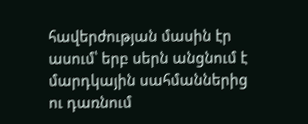հավերժության մասին էր ասում՝ երբ սերն անցնում է մարդկային սահմաններից ու դառնում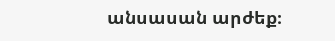անսասան արժեք։